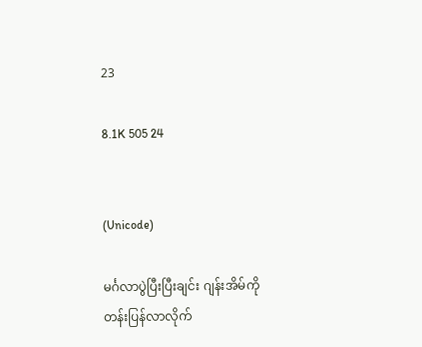23

8.1K 505 24


(Unicode)

မင်္ဂလာပွဲပြီးပြီးချင်း ဂျန်းအိမ်ကိုတန်းပြန်လာလိုက်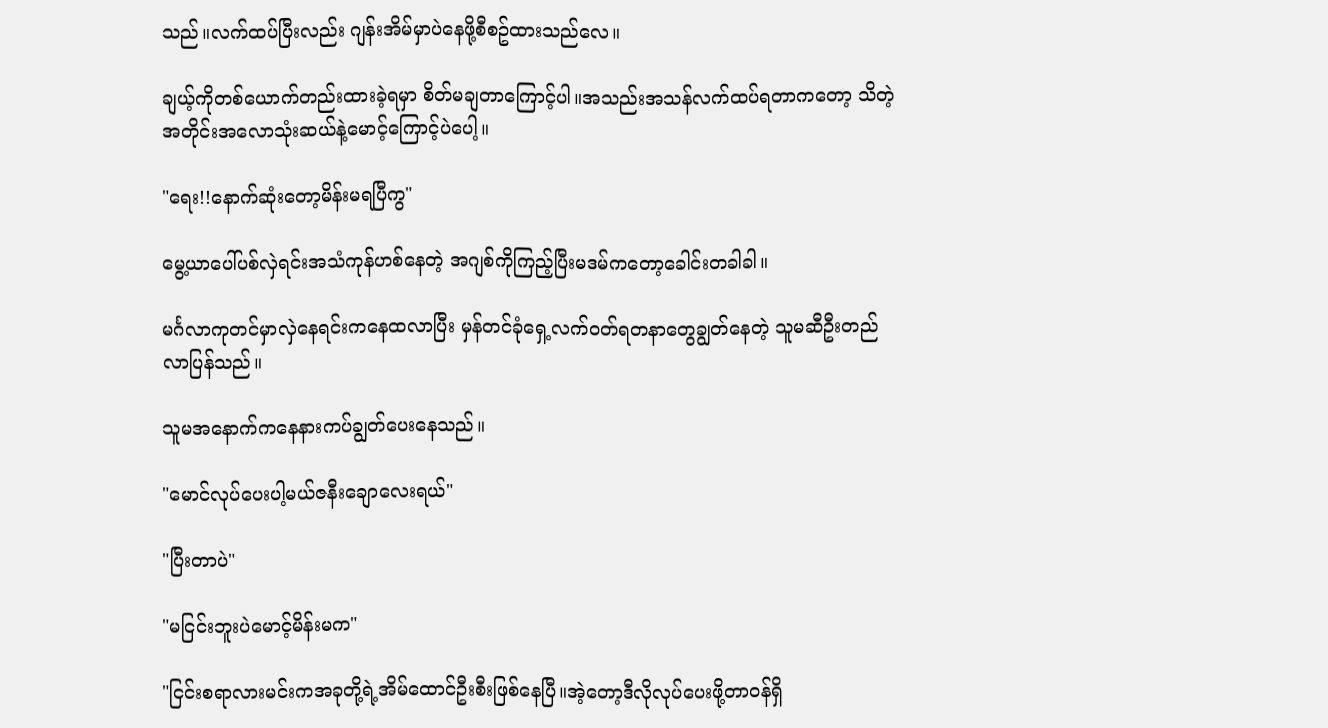သည်။လက်ထပ်ပြီးလည်း ဂျန်းအိမ်မှာပဲနေဖို့စီစဥ်ထားသည်လေ။

ချယ့်ကိုတစ်ယောက်တည်းထားခဲ့ရမှာ စိတ်မချတာကြောင့်ပါ။အသည်းအသန်လက်ထပ်ရတာကတော့ သိတဲ့အတိုင်းအလောသုံးဆယ်နဲ့မောင့်ကြောင့်ပဲပေါ့။

"ရေး!!နောက်ဆုံးတော့မိန်းမရပြီကွ"

မွေ့ယာပေါ်ပစ်လှဲရင်းအသံကုန်ဟစ်နေတဲ့ အဂျစ်ကိုကြည့်ပြီးမဒမ်ကတော့ခေါင်းတခါခါ။

မင်္ဂလာကုတင်မှာလှဲနေရင်းကနေထလာပြီး မှန်တင်ခုံရှေ့လက်ဝတ်ရတနာတွေချွတ်နေတဲ့ သူမဆီဦးတည်လာပြန်သည်။

သူမအနောက်ကနေနားကပ်ချွတ်ပေးနေသည်။

"မောင်လုပ်ပေးပါ့မယ်ဇနီးချောလေးရယ်"

"ပြီးတာပဲ"

"မငြင်းဘူးပဲမောင့်မိန်းမက"

"ငြင်းစရာလားမင်းကအခုတို့ရဲ့အိမ်ထောင်ဦးစီးဖြစ်နေပြီ။အဲ့တော့ဒီလိုလုပ်ပေးဖို့တာဝန်ရှိ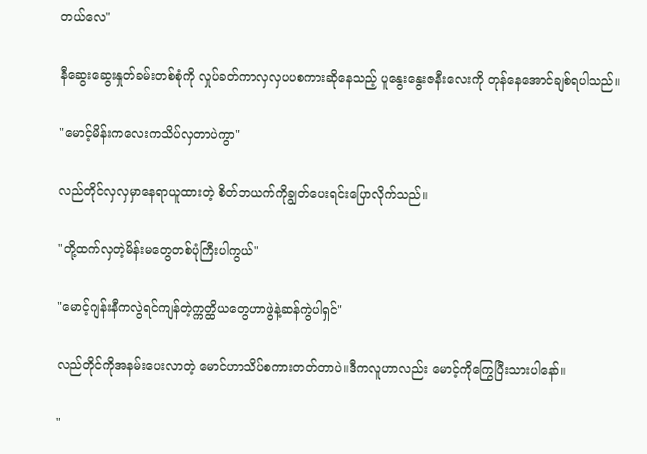တယ်လေ"

နီဆွေးဆွေးနှုတ်ခမ်းတစ်စုံကို လှုပ်ခတ်ကာလှလှပပစကားဆိုနေသည့် ပူနွေးနွေးဇနီးလေးကို တုန်နေအောင်ချစ်ရပါသည်။

"မောင့်မိန်းကလေးကသိပ်လှတာပဲကွာ"

လည်တိုင်လှလှမှာနေရာယူထားတဲ့ စိတ်ဘယက်ကိုချွတ်ပေးရင်းပြောလိုက်သည်။

"တို့ထက်လှတဲ့မိန်းမတွေတစ်ပုံကြီးပါကွယ်"

"မောင့်ဂျန်းနီကလွဲရင်ကျန်တဲ့က္ကတ္ထိယတွေဟာဖွဲနဲ့ဆန်ကွဲပါရှင်"

လည်တိုင်ကိုအနမ်းပေးလာတဲ့ မောင်ဟာသိပ်စကားတတ်တာပဲ။ဒီကလူဟာလည်း မောင့်ကိုကြွေပြီးသားပါနော်။

"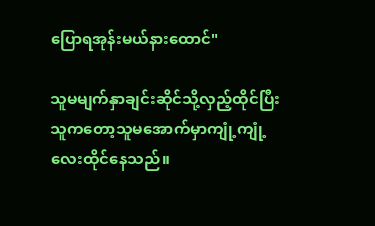ပြောရအုန်းမယ်နားထောင်"

သူမမျက်နှာချင်းဆိုင်သို့လှည့်ထိုင်ပြီး သူကတော့သူမအောက်မှာကျုံ့ကျုံ့လေးထိုင်နေသည်။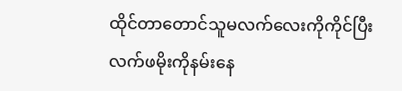ထိုင်တာတောင်သူမလက်လေးကိုကိုင်ပြီး လက်ဖမိုးကိုနမ်းနေ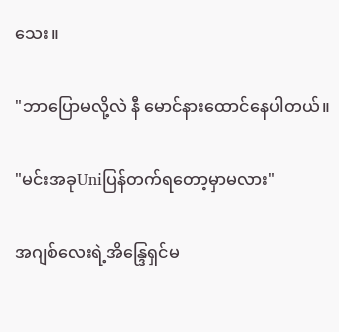သေး။

"ဘာပြောမလို့လဲ နီ မောင်နားထောင်နေပါတယ်။

"မင်းအခုUniပြန်တက်ရတော့မှာမလား"

အဂျစ်လေးရဲ့အိန္ဒြေရှင်မ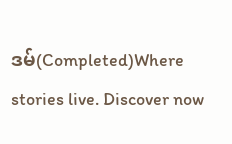ဒမ်(Completed)Where stories live. Discover now